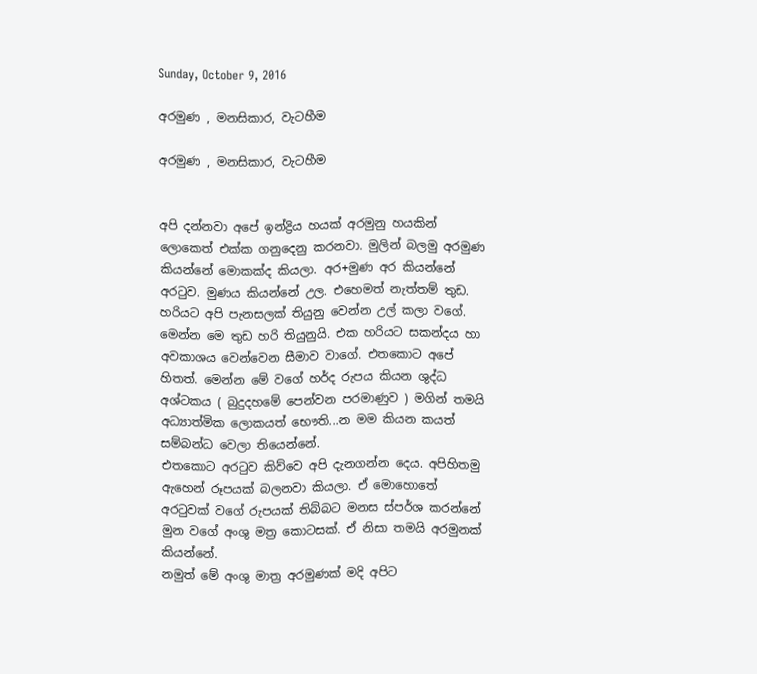Sunday, October 9, 2016

අරමුණ , මනසිකාර, වැටහීම

අරමුණ , මනසිකාර, වැටහීම


අපි දන්නවා අපේ ඉන්ද්‍රිය හයක් අරමුනු හයකින් ලොකෙත් එක්ක ගනුදෙනු කරනවා. මුලින් බලමු අරමුණ කියන්නේ මොකක්ද කියලා. අර+මුණ අර කියන්නේ අරටුව. මුණය කියන්නේ උල. එහෙමත් නැත්තම් තුඩ. හරියට අපි පැනසලක් තියුනු වෙන්න උල් කලා වගේ. මෙන්න මෙ තුඩ හරි තියුනුයි. එක හරියට සකන්දය හා අවකාශය වෙන්වෙන සීමාව වාගේ. එතකොට අපේ හිතත්. මෙන්න මේ වගේ හර්ද රුපය කියන ශුද්ධ අශ්ටකය ( බුදුදහමේ පෙන්වන පරමාණුව ) මගින් තමයි අධ්‍යාත්මික ලොකයත් භෞති...න මම කියන කයත් සම්බන්ධ වෙලා තියෙන්නේ.
එතකොට අරටුව කිව්වෙ අපි දැනගන්න දෙය. අපිහිතමු ඇහෙන් රූපයක් බලනවා කියලා. ඒ මොහොතේ අරටුවක් වගේ රුපයක් තිබ්බට මනස ස්පර්ශ කරන්නේ මුන වගේ අංශු මත්‍ර කොටසක්. ඒ නිසා තමයි අරමුනක් කියන්නේ.
නමුත් මේ අංශු මාත්‍ර අරමුණක් මදි අපිට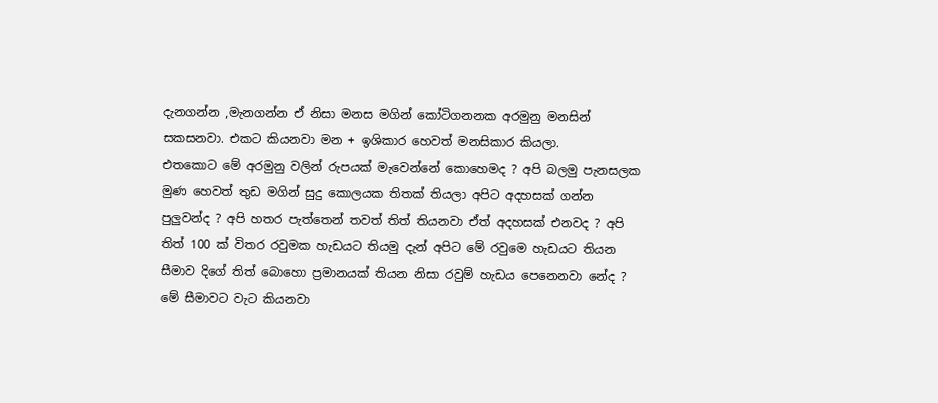දැනගන්න ,මැනගන්න ඒ නිසා මනස මගින් කෝටිගනනක අරමුනු මනසින් සකසනවා. එකට කියනවා මන + ඉශිකාර හෙවත් මනසිකාර කියලා.
එතකොට මේ අරමුනු වලින් රුපයක් මැවෙන්නේ කොහෙමද ? අපි බලමු පැනසලක මුණ හෙවත් තුඩ මගින් සුදු කොලයක තිතක් තියලා අපිට අදහසක් ගන්න පුලුවන්ද ? අපි හතර පැත්තෙන් තවත් තිත් තියනවා ඒත් අදහසක් එනවද ? අපි තිත් 100 ක් විතර රවුමක හැඩයට තියමු දැන් අපිට මේ රවුමෙ හැඩයට තියන සීමාව දිගේ තිත් බොහො ප්‍රමානයක් තියන නිසා රවුම් හැඩය පෙනෙනවා නේද ? මේ සීමාවට වැට කියනවා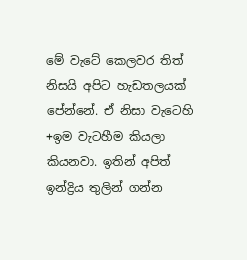මේ වැටේ කෙලවර තිත් නිසයි අපිට හැඩතලයක් පේන්නේ. ඒ නිසා වැටෙහි +ඉම වැටහීම කියලා කියනවා. ඉතින් අපිත් ඉන්ද්‍රිය තුලින් ගන්න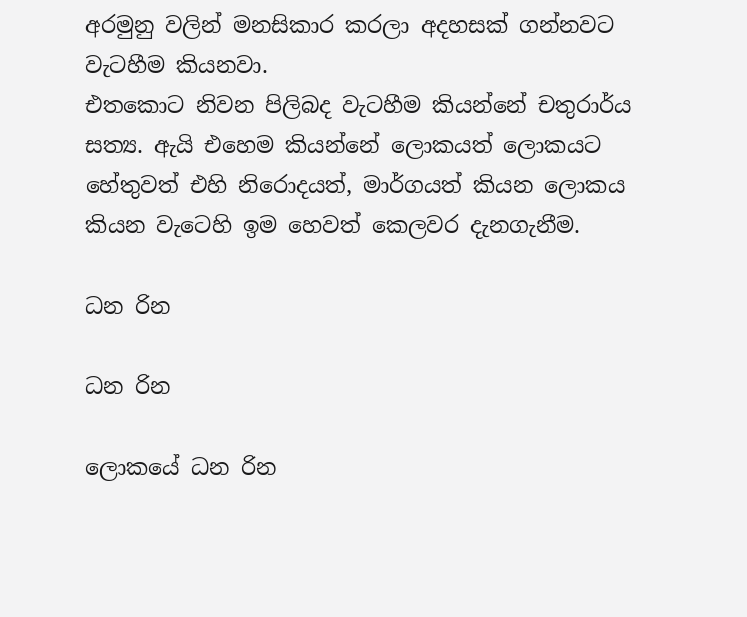අරමුනු වලින් මනසිකාර කරලා අදහසක් ගන්නවට වැටහීම කියනවා.
එතකොට නිවන පිලිබද වැටහීම කියන්නේ චතුරාර්ය සත්‍ය. ඇයි එහෙම කියන්නේ ලොකයත් ලොකයට හේතුවත් එහි නිරොදයත්, මාර්ගයත් කියන ලොකය කියන වැටෙහි ඉම හෙවත් කෙලවර දැනගැනීම.

ධන රින

ධන රින

ලොකයේ ධන රින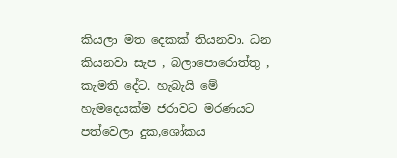කියලා මත දෙකක් තියනවා. ධන කියනවා සැප , බලාපොරොත්තු , කැමති දේට. හැබැයි මේ හැමදෙයක්ම ජරාවට මරණයට පත්වෙලා දුක,ශෝකය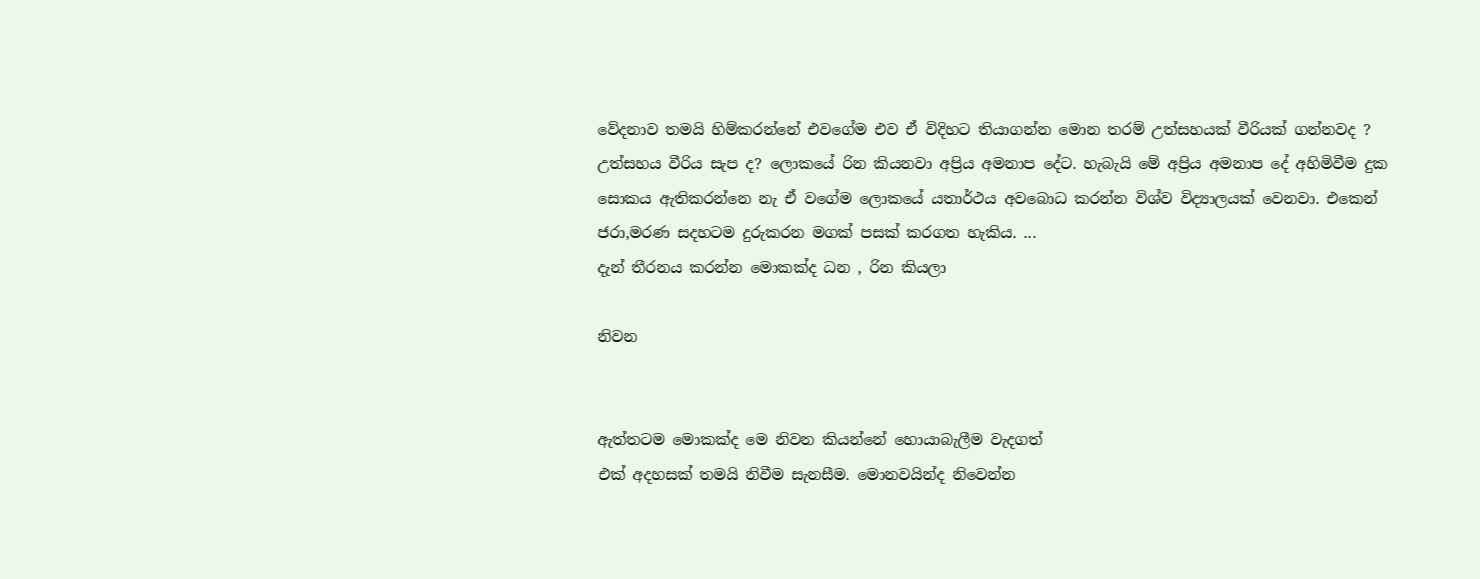වේදනාව තමයි හිම්කරන්නේ එවගේම එව ඒ විදිහට තියාගන්න මොන තරම් උත්සහයක් වීරියක් ගන්නවද ? උත්සහය වීරිය සැප ද? ලොකයේ රින කියනවා අප්‍රිය අමනාප දේට. හැබැයි මේ අප්‍රිය අමනාප දේ අහිමිවීම දුක සොකය ඇතිකරන්නෙ නැ ඒ වගේම ලොකයේ යතාර්ථය අවබොධ කරන්න විශ්ව විද්‍යාලයක් වෙනවා. එකෙන් ජරා,මරණ සදහටම දුරුකරන මගක් පසක් කරගත හැකිය. ...
දැන් තීරනය කරන්න මොකක්ද ධන , රින කියලා

නිවන


ඇත්තටම මොකක්ද මෙ නිවන කියන්නේ හොයාබැලීම වැදගත්
එක් අදහසක් තමයි නිවීම සැනසීම. මොනවයින්ද නිවෙන්න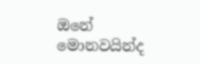ඔනේ මොනවයින්ද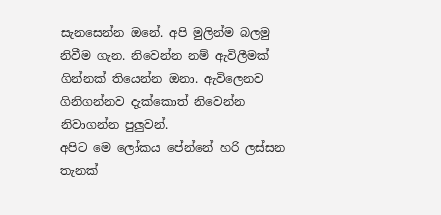සැනසෙන්න ඔනේ. අපි මුලින්ම බලමු නිවීම ගැන. නිවෙන්න නම් ඇවිලීමක් ගින්නක් තියෙන්න ඔනා. ඇවිලෙනව ගිනිගන්නව දැක්කොත් නිවෙන්න නිවාගන්න පුලුවන්.
අපිට මෙ ලෝකය පේන්නේ හරි ලස්සන තැනක්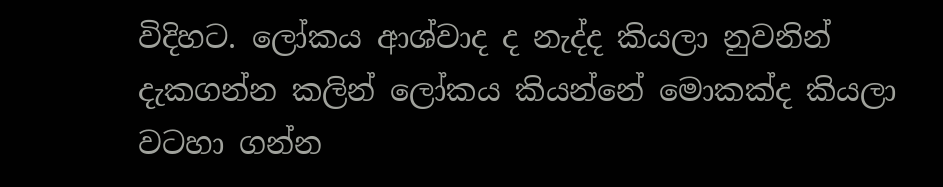විදිහට. ලෝකය ආශ්වාද ද නැද්ද කියලා නුවනින් දැකගන්න කලින් ලෝකය කියන්නේ මොකක්ද කියලා වටහා ගන්න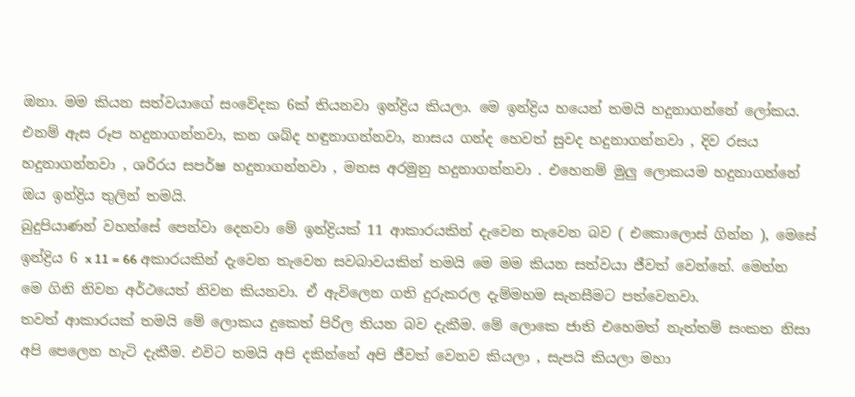ඔනා. මම කියන සත්වයාගේ සංවේදක 6ක් තියනවා ඉන්ද්‍රිය කියලා. මෙ ඉන්ද්‍රිය හයෙන් තමයි හදුනාගන්නේ ලෝකය. එනම් ඇස රූප හදුනාගන්නවා, කන ශබ්ද හඳුනාගන්නවා, නාසය ගන්ද හෙවත් සුවද හදුනාගන්නවා , දිව රසය හදුනාගන්නවා , ශරිරය සපර්ෂ හදුනාගන්නවා , මනස අරමුනු හදුනාගන්නවා . එහෙනම් මුලු ලොකයම හදුනාගන්නේ ඔය ඉන්ද්‍රිය තුලින් තමයි.
බුදුපියාණන් වහන්සේ පෙන්වා දෙනවා මේ ඉන්ද්‍රියක් 11 ආකාරයකින් දැවෙන තැවෙන බව ( එකොලොස් ගින්න ), මෙසේ ඉන්ද්‍රිය 6 x 11 = 66 අකාරයකින් දැවෙන තැවෙන සවබාවයකින් තමයි මෙ මම කියන සත්වයා ජීවත් වෙන්නේ. මෙන්න මෙ ගිනි නිවන අර්ථයෙත් නිවන කියනවා. ඒ ඇවිලෙන ගති දුරුකරල දැම්මහම සැනසීමට පත්වෙනවා.
තවත් ආකාරයක් තමයි මේ ලොකය දුකෙත් පිරිල තියන බව දැකීම. මේ ලොකෙ ජාති එහෙමත් නැත්තම් සංකත නිසා අපි පෙලෙන හැටි දැකීම. එවිට තමයි අපි දකින්නේ අපි ජීවත් වෙනව කියලා , සැපයි කියලා මහා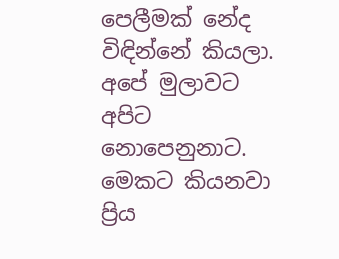පෙලීමක් නේද විඳින්නේ කියලා. අපේ මුලාවට අපිට නොපෙනුනාට. මෙකට ‍කියනවා ප්‍රිය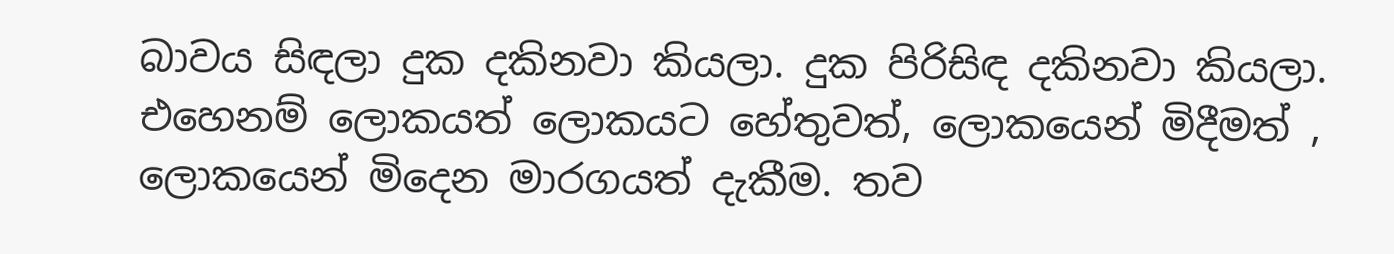බාවය සිඳලා දුක දකිනවා කියලා. දුක පිරිසිඳ දකිනවා කියලා. එහෙනම් ලොකයත් ලොකයට හේතුවත්, ලොකයෙන් මිදීමත් , ලොකයෙන් මිදෙන මාරගයත් දැකීම. තව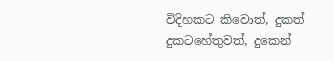විදිහකට කිව‍ොත්, දුකත් දුකටහේතුවත්, දුකෙන්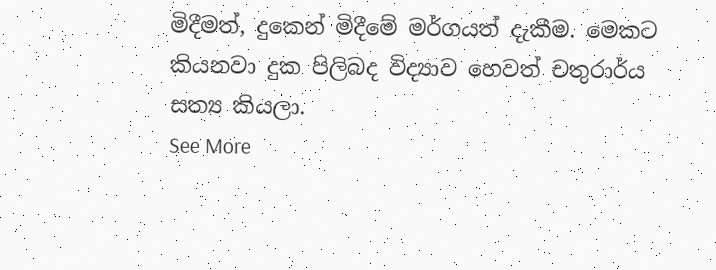මිදීමත්, දුකෙන් මිදීමේ මර්ගයත් දැකීම. මෙකට කියනවා දුක පිලිබද විද්‍යාව හෙවත් චතුරාර්ය සත්‍ය කියලා.
See More